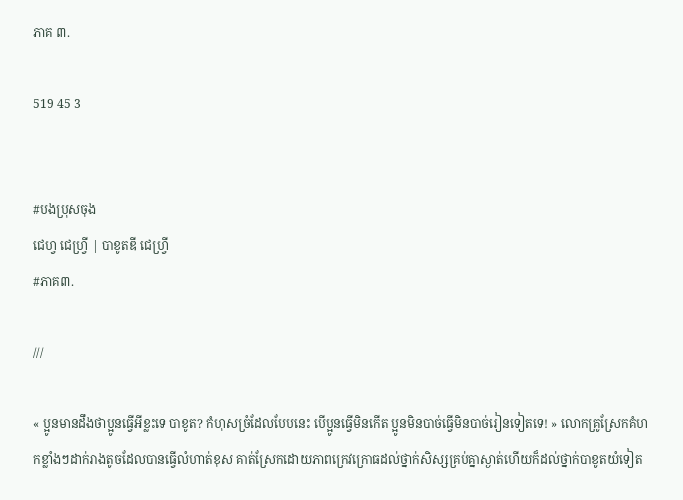ភាគ ៣.

519 45 3


#បងប្រុសចុង
ជេហ្វ ជេហ្រ្វី | បាខូតឌី ជេហ្វ្រី
#ភាគ៣.

///

« ប្អូនមានដឹងថាប្អូនធ្វើអីខ្លះទេ បាខូត? កំហុសច្រំដែលបែបនេះ បើប្អូនធ្វើមិនកើត ប្អូនមិនបាច់ធ្វើមិនបាច់រៀនទៀតទេ! » លោកគ្រូស្រែកគំហកខ្លាំងៗដាក់រាងតូចដែលបានធ្វើលំហាត់ខុស គាត់ស្រែកដោយភាពក្រេវក្រោធដល់ថ្នាក់សិស្សគ្រប់គ្នាស្ងាត់ហើយក៏ដល់ថ្នាក់បាខូតយំទៀត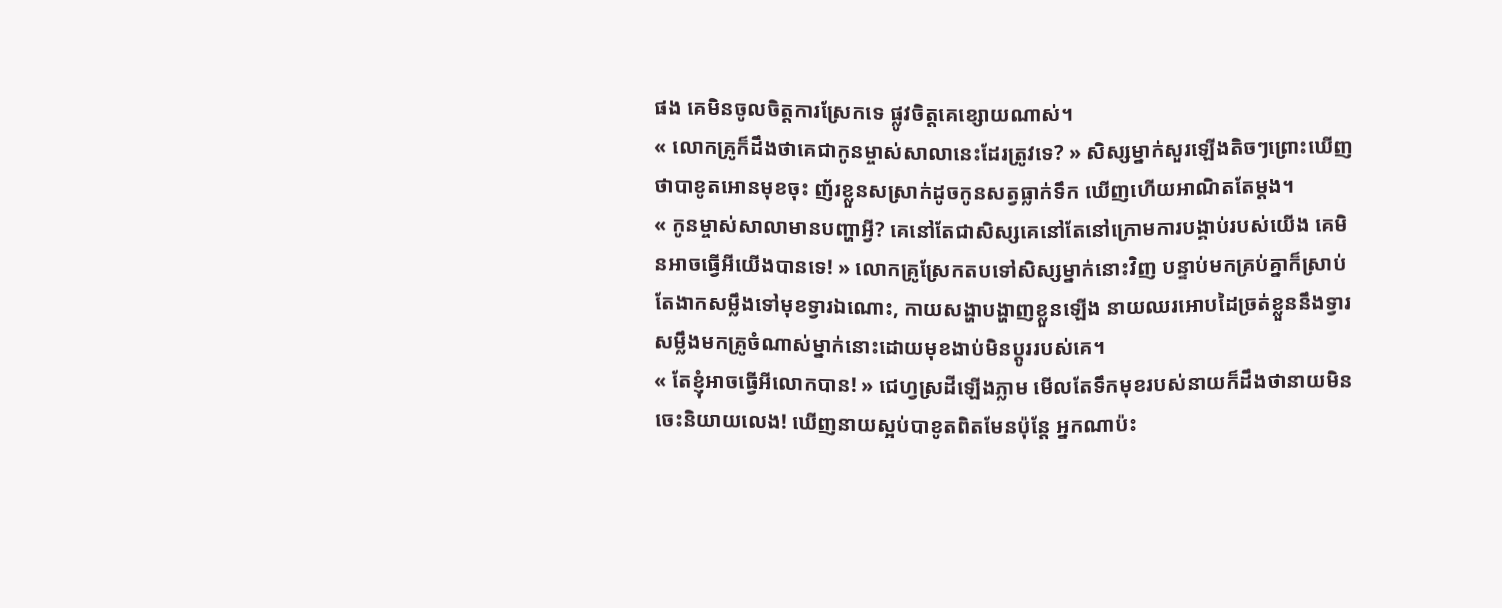ផង គេមិនចូលចិត្តការស្រែកទេ ផ្លូវចិត្តគេខ្សោយណាស់។
« លោកគ្រូក៏ដឹងថាគេជាកូនម្ចាស់សាលានេះដែរត្រូវទេ? » សិស្សម្នាក់សួរឡើងតិចៗព្រោះឃើញថាបាខូតអោនមុខចុះ ញ័រខ្លួនសស្រាក់ដូចកូនសត្វធ្លាក់ទឹក ឃើញហើយអាណិតតែម្តង។
« កូនម្ចាស់សាលាមានបញ្ហាអ្វី? គេនៅតែជាសិស្សគេនៅតែនៅក្រោមការបង្គាប់របស់យើង គេមិនអាចធ្វើអីយើងបានទេ! » លោកគ្រូស្រែកតបទៅសិស្សម្នាក់នោះវិញ បន្ទាប់មកគ្រប់គ្នាក៏ស្រាប់តែងាកសម្លឹងទៅមុខទ្វារឯណោះ, កាយសង្ហាបង្ហាញខ្លួនឡើង នាយឈរអោបដៃច្រត់ខ្លួននឹងទ្វារសម្លឹងមកគ្រូចំណាស់ម្នាក់នោះដោយមុខងាប់មិនប្តូររបស់គេ។
« តែខ្ញុំអាចធ្វើអីលោកបាន! » ជេហ្វស្រដីឡើងភ្លាម មើលតែទឹកមុខរបស់នាយក៏ដឹងថានាយមិនចេះនិយាយលេង! ឃើញនាយស្អប់បាខូតពិតមែនប៉ុន្តែ អ្នកណាប៉ះ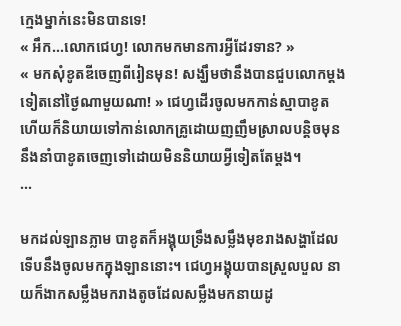ក្មេងម្នាក់នេះមិនបានទេ!
« អឹក...លោកជេហ្វ! លោកមកមានការអ្វីដែរទាន? »
« មកសុំខូតឌីចេញពីរៀនមុន! សង្ឃឹមថានឹងបានជួបលោកម្តងទៀតនៅថ្ងៃណាមួយណា! » ជេហ្វដើរចូលមកកាន់ស្មាបាខូត ហើយក៏និយាយទៅកាន់លោកគ្រូដោយញញឹមស្រាលបន្តិចមុននឹងនាំបាខូតចេញទៅដោយមិននិយាយអ្វីទៀតតែម្តង។
...

មកដល់ឡានភ្លាម បាខូតក៏អង្គុយទ្រឹងសម្លឹងមុខរាងសង្ហាដែលទើបនឹងចូលមកក្នុងឡាននោះ។ ជេហ្វអង្គុយបានស្រួលបួល នាយក៏ងាកសម្លឹងមករាងតូចដែលសម្លឹងមកនាយដូ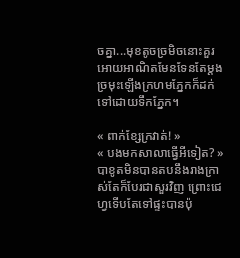ចគ្នា...មុខតូចច្រមិចនោះគួរអោយអាណិតមែនទែនតែម្តង ច្រមុះឡើងក្រហមភ្នែកក៏ដក់ទៅដោយទឹកភ្នែក។

« ពាក់ខ្សែក្រវាត់! »
« បងមកសាលាធ្វើអីទៀត? » បាខូតមិនបានតបនឹងរាងក្រាស់តែក៏បែរជាសួរវិញ ព្រោះជេហ្វទើបតែទៅផ្ទះបានប៉ុ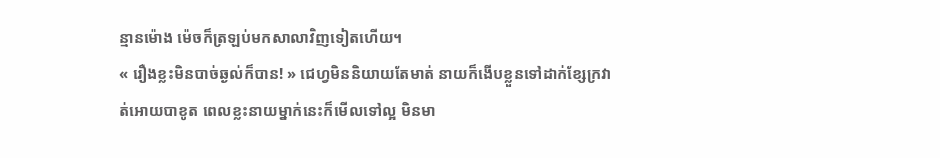ន្មានម៉ោង ម៉េចក៏ត្រឡប់មកសាលាវិញទៀតហើយ។
« រឿងខ្លះមិនបាច់ឆ្ងល់ក៏បាន! » ជេហ្វមិននិយាយតែមាត់ នាយក៏ងើបខ្លួនទៅដាក់ខ្សែក្រវាត់អោយបាខូត ពេលខ្លះនាយម្នាក់នេះក៏មើលទៅល្អ មិនមា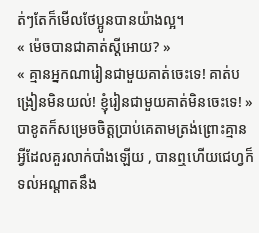ត់ៗតែក៏មើលថែប្អូនបានយ៉ាងល្អ។
« ម៉េចបានជាគាត់ស្តីអោយ? »
« គ្មានអ្នកណារៀនជាមួយគាត់ចេះទេ! គាត់បង្រៀនមិនយល់! ខ្ញុំរៀនជាមួយគាត់មិនចេះទេ! » បាខូតក៏សម្រេចចិត្តប្រាប់គេតាមត្រង់ព្រោះគ្មានអ្វីដែលគួរលាក់បាំងឡើយ , បានឮហើយជេហ្វក៏ទល់អណ្តាតនឹង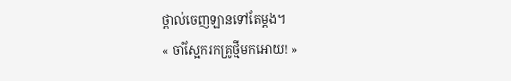ថ្ពាល់ចេញឡានទៅតែម្តង។
« ចាំស្អែករកគ្រូថ្មីមកអោយ! »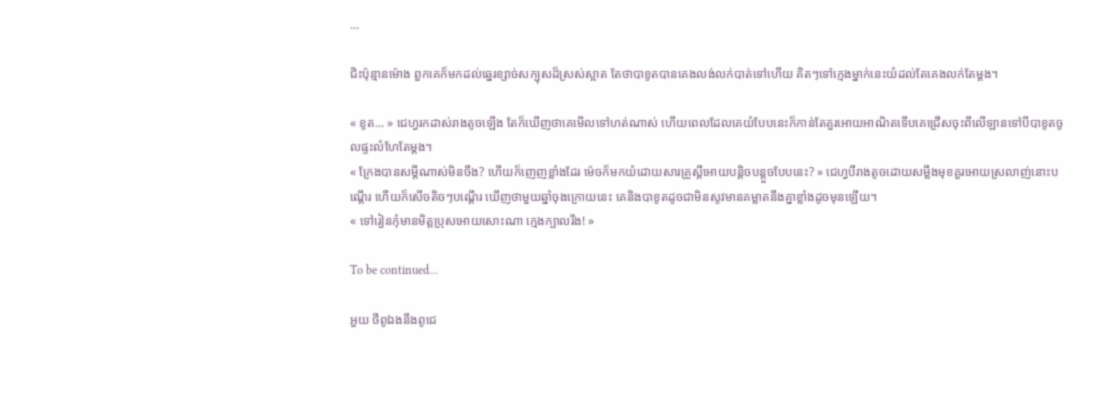...

ជិះប៉ុន្មានម៉ោង ពួកគេក៏មកដល់ឆ្នេរខ្សាច់សក្បុសដ៏ស្រស់ស្អាត តែថាបាខូតបានគេងលង់លក់បាត់ទៅហើយ គិតៗទៅក្មេងម្នាក់នេះយំដល់តែគេងលក់តែម្តង។

« ខូត... » ជេហ្វរកដាស់រាងតូចឡើង តែក៏ឃើញថាគេមើលទៅហត់ណាស់ ហើយពេលដែលគេយំបែបនេះក៏កាន់តែគួរអោយអាណិតទើបគេជ្រើសចុះពីលើឡានទៅបីបាខូតចូលផ្ទះលំហែតែម្តង។
« ក្រែងបានសម្តីណាស់មិនចឹង? ហើយក៏ញេញខ្លាំងដែរ ម៉េចក៏មកយំដោយសារគ្រូស្តីអោយបន្តិចបន្តួចបែបនេះ? » ជេហ្វបីរាងតូចដោយសម្លឹងមុខគួរអោយស្រលាញ់នោះបណ្តើរ ហើយក៏សើចតិចៗបណ្តើរ ឃើញថាមួយឆ្នាំចុងក្រោយនេះ គេនិងបាខូតដូចជាមិនសូវមានគម្លាតនឹងគ្នាខ្លាំងដូចមុនឡើយ។
« ទៅរៀនកុំមានមិត្តប្រុសអោយសោះណា ក្មេងក្បាលរឹង! »

To be continued...

អួយ ថីពូឯងនឹងពូជេ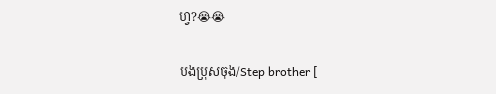ហ្វ?😭😭

បងប្រុសចុង/Step brother [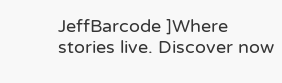JeffBarcode ]Where stories live. Discover now